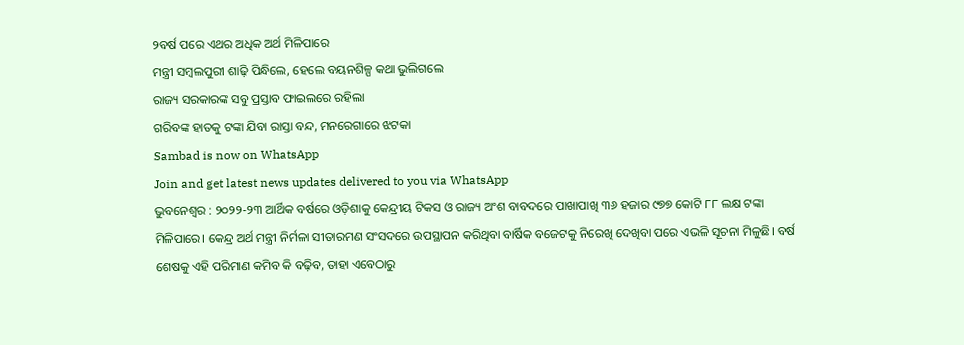୨ବର୍ଷ ପରେ ଏଥର ଅଧିକ ଅର୍ଥ ମିଳିପାରେ
ମନ୍ତ୍ରୀ ସମ୍ବଲପୁରୀ ଶାଢ଼ି ପିନ୍ଧିଲେ, ହେଲେ ବୟନଶିଳ୍ପ କଥା ଭୁଲିଗଲେ
ରାଜ୍ୟ ସରକାରଙ୍କ ସବୁ ପ୍ରସ୍ତାବ ଫାଇଲରେ ରହିଲା
ଗରିବଙ୍କ ହାତକୁ ଟଙ୍କା ଯିବା ରାସ୍ତା ବନ୍ଦ, ମନରେଗାରେ ଝଟକା
Sambad is now on WhatsApp
Join and get latest news updates delivered to you via WhatsApp
ଭୁବନେଶ୍ୱର : ୨୦୨୨-୨୩ ଆର୍ଥିକ ବର୍ଷରେ ଓଡ଼ିଶାକୁ କେନ୍ଦ୍ରୀୟ ଟିକସ ଓ ରାଜ୍ୟ ଅଂଶ ବାବଦରେ ପାଖାପାଖି ୩୬ ହଜାର ୯୭୭ କୋଟି ୮୮ ଲକ୍ଷ ଟଙ୍କା ମିଳିପାରେ। କେନ୍ଦ୍ର ଅର୍ଥ ମନ୍ତ୍ରୀ ନିର୍ମଳା ସୀତାରମଣ ସଂସଦରେ ଉପସ୍ଥାପନ କରିଥିବା ବାର୍ଷିକ ବଜେଟକୁ ନିରେଖି ଦେଖିବା ପରେ ଏଭଳି ସୂଚନା ମିଳୁଛି। ବର୍ଷ ଶେଷକୁ ଏହି ପରିମାଣ କମିବ କି ବଢ଼ିବ, ତାହା ଏବେଠାରୁ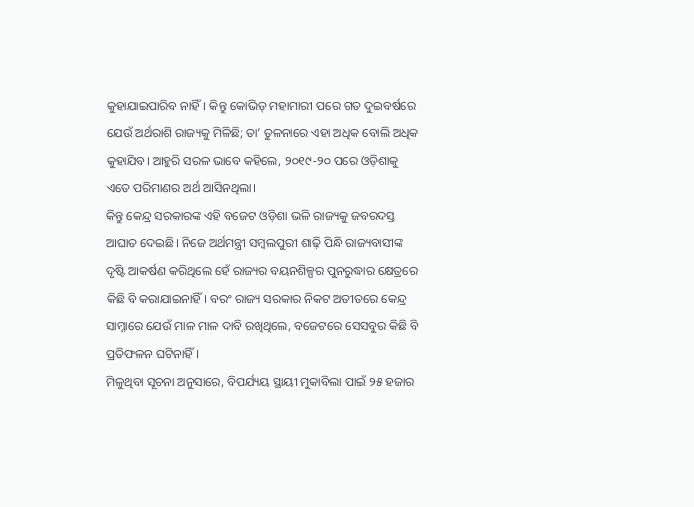କୁହାଯାଇପାରିବ ନାହିଁ। କିନ୍ତୁ କୋଭିଡ୍ ମହାମାରୀ ପରେ ଗତ ଦୁଇବର୍ଷରେ ଯେଉଁ ଅର୍ଥରାଶି ରାଜ୍ୟକୁ ମିଳିଛି; ତା’ ତୁଳନାରେ ଏହା ଅଧିକ ବୋଲି ଅଧିକ କୁହାଯିବ। ଆହୁରି ସରଳ ଭାବେ କହିଲେ, ୨୦୧୯-୨୦ ପରେ ଓଡ଼ିଶାକୁ ଏତେ ପରିମାଣର ଅର୍ଥ ଆସିନଥିଲା।
କିନ୍ତୁ କେନ୍ଦ୍ର ସରକାରଙ୍କ ଏହି ବଜେଟ ଓଡ଼ିଶା ଭଳି ରାଜ୍ୟକୁ ଜବରଦସ୍ତ ଆଘାତ ଦେଇଛି। ନିଜେ ଅର୍ଥମନ୍ତ୍ରୀ ସମ୍ବଲପୁରୀ ଶାଢ଼ି ପିନ୍ଧି ରାଜ୍ୟବାସୀଙ୍କ ଦୃଷ୍ଟି ଆକର୍ଷଣ କରିଥିଲେ ହେଁ ରାଜ୍ୟର ବୟନଶିଳ୍ପର ପୁନରୁଦ୍ଧାର କ୍ଷେତ୍ରରେ କିଛି ବି କରାଯାଇନାହିଁ। ବରଂ ରାଜ୍ୟ ସରକାର ନିକଟ ଅତୀତରେ କେନ୍ଦ୍ର ସାମ୍ନାରେ ଯେଉଁ ମାଳ ମାଳ ଦାବି ରଖିଥିଲେ, ବଜେଟରେ ସେସବୁର କିଛି ବି ପ୍ରତିଫଳନ ଘଟିନାହିଁ।
ମିଳୁଥିବା ସୂଚନା ଅନୁସାରେ, ବିପର୍ଯ୍ୟୟ ସ୍ଥାୟୀ ମୁକାବିଲା ପାଇଁ ୨୫ ହଜାର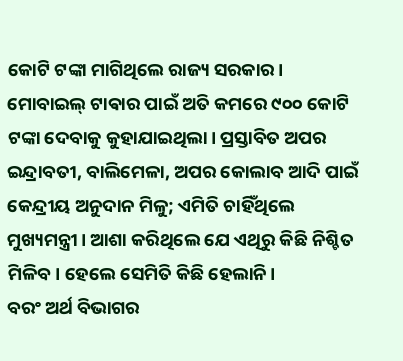କୋଟି ଟଙ୍କା ମାଗିଥିଲେ ରାଜ୍ୟ ସରକାର। ମୋବାଇଲ୍ ଟାଵାର ପାଇଁ ଅତି କମରେ ୯୦୦ କୋଟି ଟଙ୍କା ଦେବାକୁ କୁହାଯାଇଥିଲା। ପ୍ରସ୍ତାବିତ ଅପର ଇନ୍ଦ୍ରାବତୀ, ବାଲିମେଳା, ଅପର କୋଲାବ ଆଦି ପାଇଁ କେନ୍ଦ୍ରୀୟ ଅନୁଦାନ ମିଳୁ; ଏମିତି ଚାହିଁଥିଲେ ମୁଖ୍ୟମନ୍ତ୍ରୀ। ଆଶା କରିଥିଲେ ଯେ ଏଥିରୁ କିଛି ନିଶ୍ଚିତ ମିଳିବ। ହେଲେ ସେମିତି କିଛି ହେଲାନି।
ବରଂ ଅର୍ଥ ବିଭାଗର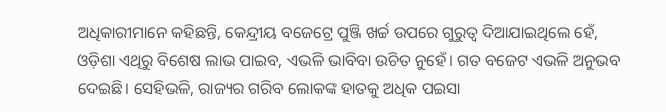ଅଧିକାରୀମାନେ କହିଛନ୍ତି, କେନ୍ଦ୍ରୀୟ ବଜେଟ୍ରେ ପୁଞ୍ଜି ଖର୍ଚ୍ଚ ଉପରେ ଗୁରୁତ୍ବ ଦିଆଯାଇଥିଲେ ହେଁ, ଓଡ଼ିଶା ଏଥିରୁ ବିଶେଷ ଲାଭ ପାଇବ, ଏଭଳି ଭାବିବା ଉଚିତ ନୁହେଁ। ଗତ ବଜେଟ ଏଭଳି ଅନୁଭବ ଦେଇଛି। ସେହିଭଳି, ରାଜ୍ୟର ଗରିବ ଲୋକଙ୍କ ହାତକୁ ଅଧିକ ପଇସା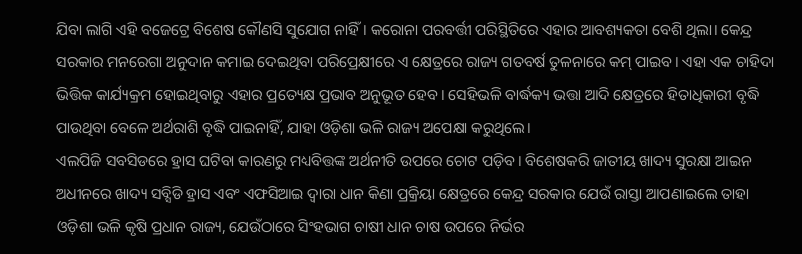ଯିବା ଲାଗି ଏହି ବଜେଟ୍ରେ ବିଶେଷ କୌଣସି ସୁଯୋଗ ନାହିଁ। କରୋନା ପରବର୍ତ୍ତୀ ପରିସ୍ଥିତିରେ ଏହାର ଆବଶ୍ୟକତା ବେଶି ଥିଲା। କେନ୍ଦ୍ର ସରକାର ମନରେଗା ଅନୁଦାନ କମାଇ ଦେଇଥିବା ପରିପ୍ରେକ୍ଷୀରେ ଏ କ୍ଷେତ୍ରରେ ରାଜ୍ୟ ଗତବର୍ଷ ତୁଳନାରେ କମ୍ ପାଇବ। ଏହା ଏକ ଚାହିଦା ଭିତ୍ତିକ କାର୍ଯ୍ୟକ୍ରମ ହୋଇଥିବାରୁ ଏହାର ପ୍ରତ୍ୟେକ୍ଷ ପ୍ରଭାବ ଅନୁଭୂତ ହେବ। ସେହିଭଳି ବାର୍ଦ୍ଧକ୍ୟ ଭତ୍ତା ଆଦି କ୍ଷେତ୍ରରେ ହିତାଧିକାରୀ ବୃଦ୍ଧି ପାଉଥିବା ବେଳେ ଅର୍ଥରାଶି ବୃଦ୍ଧି ପାଇନାହିଁ, ଯାହା ଓଡ଼ିଶା ଭଳି ରାଜ୍ୟ ଅପେକ୍ଷା କରୁଥିଲେ।
ଏଲପିଜି ସବସିଡରେ ହ୍ରାସ ଘଟିବା କାରଣରୁ ମଧ୍ୟବିତ୍ତଙ୍କ ଅର୍ଥନୀତି ଉପରେ ଚୋଟ ପଡ଼ିବ। ବିଶେଷକରି ଜାତୀୟ ଖାଦ୍ୟ ସୁରକ୍ଷା ଆଇନ ଅଧୀନରେ ଖାଦ୍ୟ ସବ୍ସିଡି ହ୍ରାସ ଏବଂ ଏଫସିଆଇ ଦ୍ବାରା ଧାନ କିଣା ପ୍ରକ୍ରିୟା କ୍ଷେତ୍ରରେ କେନ୍ଦ୍ର ସରକାର ଯେଉଁ ରାସ୍ତା ଆପଣାଇଲେ ତାହା ଓଡ଼ିଶା ଭଳି କୃଷି ପ୍ରଧାନ ରାଜ୍ୟ, ଯେଉଁଠାରେ ସିଂହଭାଗ ଚାଷୀ ଧାନ ଚାଷ ଉପରେ ନିର୍ଭର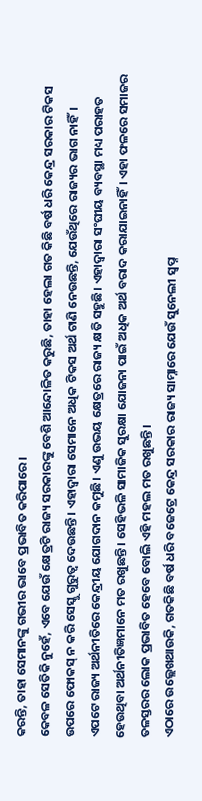କରନ୍ତି, ତାହା ସେମାନଙ୍କୁ ଗଭୀର ଭାବେ ପ୍ରଭାବିତ କରିପାରେ।
କେବଳ ସେତିକି ନୁହେଁ, ଏବେ ଯେଉଁ କ୍ଷେତ୍ରଟି ରାଜ୍ୟ ସରକାରଙ୍କୁ ବେଶି ଆନ୍ଦୋଳିତ କରୁଛି, ତାହା ହେଲା ଗତ କିଛି ବର୍ଷ ଧରି କେନ୍ଦ୍ର ସରକାର ଟିକସ ଉପରେ ଫୋକସ୍ ନ କରି ସେସ୍କୁ ଗୁରୁତ୍ବ ଦେଉଛନ୍ତି। ଏହାଦ୍ବାରା ସେମାନେ ଅଧିକ ଟିକସ ଅର୍ଥ ଟାଣି ନେଉଛନ୍ତି, ଯେଉଁଥିରେ ରାଜ୍ୟର ଭାଗ ନାହିଁ। ଏପଟେ ରାଜ୍ୟ ଅର୍ଥନୀତିରେ କେନ୍ଦ୍ରୀୟ ଯୋଗଦାନ କମୁଛି। ଏଣୁ ଉଭୟ କ୍ଷେତ୍ରରେ ରାଜ୍ୟ କ୍ଷତି ସହୁଛି। ଏହାଦ୍ବାରା ସଂଘୀୟ ବ୍ୟବସ୍ଥା ମଧ୍ୟ ପରାହତ ହେଉଥିବା ଅର୍ଥନୀତିଜ୍ଞମାନେ ମତ ରଖୁଛନ୍ତି। ସେହିଭଳି ସାମାଜିକ ସୁରକ୍ଷା ଯୋଜନା ପାଇଁ ଅଧିକ ଅର୍ଥ ବରାଦ କରାଯାଇନାହିଁ। ଏହା ଫଳରେ ସମାଜର ତଳସ୍ତରର ଲୋକ ପ୍ରଭାବିତ ହେବେ ବୋଲି ଏହି ମହଲ ମତ ରଖୁଛନ୍ତି।
ଏଠାରେ ଉଲ୍ଲେଖଥାଉକି, ଗତକିଛି ବର୍ଷ ଧରି ବଜେଟ୍ରେ କେନ୍ଦ୍ର ସରକାର ରାଜ୍ୟ ସାମ୍ନାରେ ଯେଉଁ ସୁନେଲୀ ସ୍ବପ୍ନ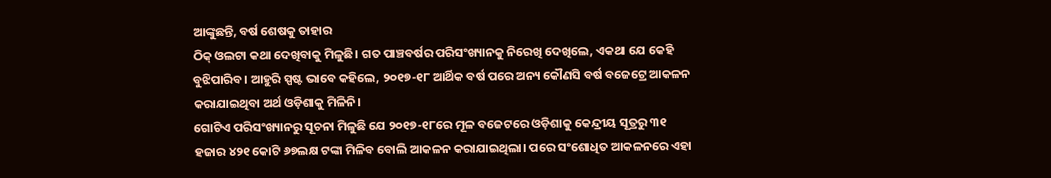ଆଙ୍କୁଛନ୍ତି, ବର୍ଷ ଶେଷକୁ ତାହାର
ଠିକ୍ ଓଲଟା କଥା ଦେଖିବାକୁ ମିଳୁଛି। ଗତ ପାଞ୍ଚବର୍ଷର ପରିସଂଖ୍ୟାନକୁ ନିରେଖି ଦେଖିଲେ, ଏକଥା ଯେ କେହି ବୁଝିପାରିବ। ଆହୁରି ସ୍ପଷ୍ଟ ଭାବେ କହିଲେ, ୨୦୧୭-୧୮ ଆର୍ଥିକ ବର୍ଷ ପରେ ଅନ୍ୟ କୌଣସି ବର୍ଷ ବଜେଟ୍ରେ ଆକଳନ କରାଯାଇଥିବା ଅର୍ଥ ଓଡ଼ିଶାକୁ ମିଳିନି।
ଗୋଟିଏ ପରିସଂଖ୍ୟାନରୁ ସୂଚନା ମିଳୁଛି ଯେ ୨୦୧୭-୧୮ରେ ମୂଳ ବଜେଟରେ ଓଡ଼ିଶାକୁ କେନ୍ଦ୍ରୀୟ ସୂତ୍ରରୁ ୩୧ ହଜାର ୪୨୧ କୋଟି ୬୭ଲକ୍ଷ ଟଙ୍କା ମିଳିବ ବୋଲି ଆକଳନ କରାଯାଇଥିଲା। ପରେ ସଂଶୋଧିତ ଆକଳନରେ ଏହା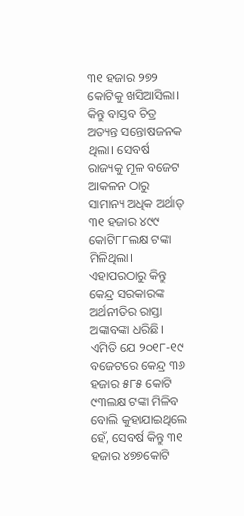୩୧ ହଜାର ୨୭୨ କୋଟିକୁ ଖସିଆସିଲା। କିନ୍ତୁ ବାସ୍ତବ ଚିତ୍ର ଅତ୍ୟନ୍ତ ସନ୍ତୋଷଜନକ ଥିଲା। ସେବର୍ଷ ରାଜ୍ୟକୁ ମୂଳ ବଜେଟ ଆକଳନ ଠାରୁ ସାମାନ୍ୟ ଅଧିକ ଅର୍ଥାତ୍ ୩୧ ହଜାର ୪୯୯ କୋଟି୮୮ଲକ୍ଷ ଟଙ୍କା ମିଳିଥିଲା।
ଏହାପରଠାରୁ କିନ୍ତୁ କେନ୍ଦ୍ର ସରକାରଙ୍କ ଅର୍ଥନୀତିର ରାସ୍ତା ଅଙ୍କାବଙ୍କା ଧରିଛି। ଏମିତି ଯେ ୨୦୧୮-୧୯ ବଜେଟରେ କେନ୍ଦ୍ର ୩୬ ହଜାର ୫୮୫ କୋଟି ୯୩ଲକ୍ଷ ଟଙ୍କା ମିଳିବ ବୋଲି କୁହାଯାଇଥିଲେ ହେଁ, ସେବର୍ଷ କିନ୍ତୁ ୩୧ ହଜାର ୪୭୭କୋଟି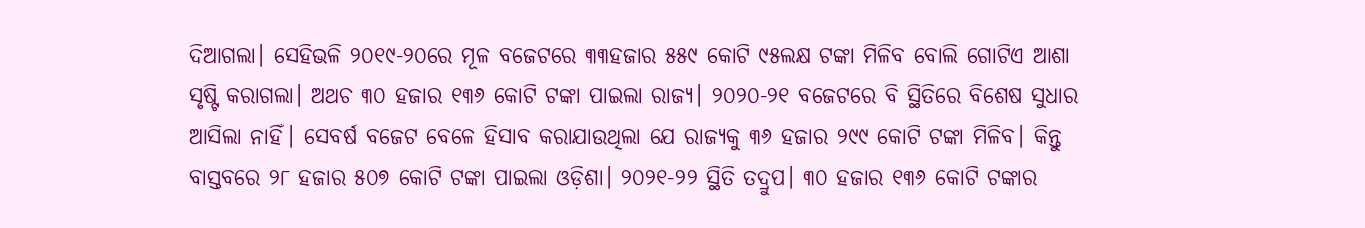ଦିଆଗଲା। ସେହିଭଳି ୨୦୧୯-୨୦ରେ ମୂଳ ବଜେଟରେ ୩୩ହଜାର ୫୫୯ କୋଟି ୯୫ଲକ୍ଷ ଟଙ୍କା ମିଳିବ ବୋଲି ଗୋଟିଏ ଆଶା ସୃଷ୍ଟି କରାଗଲା। ଅଥଚ ୩୦ ହଜାର ୧୩୬ କୋଟି ଟଙ୍କା ପାଇଲା ରାଜ୍ୟ। ୨୦୨୦-୨୧ ବଜେଟରେ ବି ସ୍ଥିତିରେ ବିଶେଷ ସୁଧାର ଆସିଲା ନାହିଁ। ସେବର୍ଷ ବଜେଟ ବେଳେ ହିସାବ କରାଯାଉଥିଲା ଯେ ରାଜ୍ୟକୁ ୩୬ ହଜାର ୨୯୯ କୋଟି ଟଙ୍କା ମିଳିବ। କିନ୍ତୁ ବାସ୍ତବରେ ୨୮ ହଜାର ୫୦୭ କୋଟି ଟଙ୍କା ପାଇଲା ଓଡ଼ିଶା। ୨୦୨୧-୨୨ ସ୍ଥିତି ତଦ୍ରୁପ। ୩୦ ହଜାର ୧୩୬ କୋଟି ଟଙ୍କାର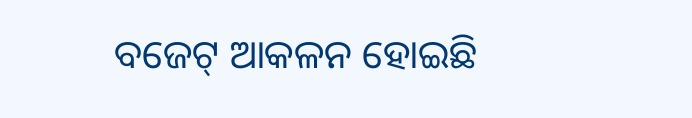ବଜେଟ୍ ଆକଳନ ହୋଇଛି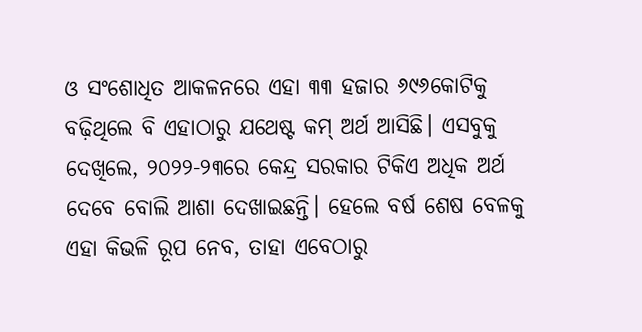ଓ ସଂଶୋଧିତ ଆକଳନରେ ଏହା ୩୩ ହଜାର ୬୯୬କୋଟିକୁ ବଢ଼ିଥିଲେ ବି ଏହାଠାରୁ ଯଥେଷ୍ଟ କମ୍ ଅର୍ଥ ଆସିଛି। ଏସବୁକୁ ଦେଖିଲେ, ୨୦୨୨-୨୩ରେ କେନ୍ଦ୍ର ସରକାର ଟିକିଏ ଅଧିକ ଅର୍ଥ ଦେବେ ବୋଲି ଆଶା ଦେଖାଇଛନ୍ତି। ହେଲେ ବର୍ଷ ଶେଷ ବେଳକୁ ଏହା କିଭଳି ରୂପ ନେବ, ତାହା ଏବେଠାରୁ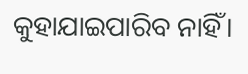କୁହାଯାଇପାରିବ ନାହିଁ।